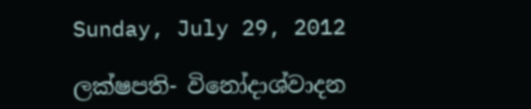Sunday, July 29, 2012

ලක්ෂපති- විනෝදාශ්වාදන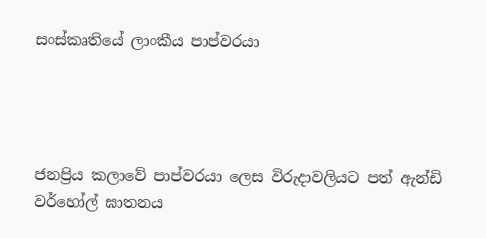සංස්කෘතියේ ලාංකීය පාප්වරයා




ජනප්‍රිය කලාවේ පාප්වරයා ලෙස විරුදාවලියට පත් ඇන්ඩි වර්හෝල් ඝාතනය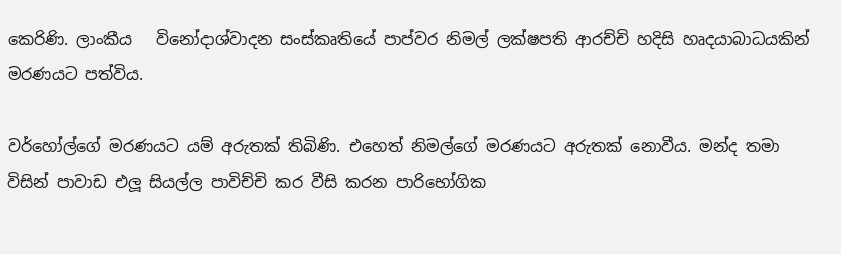කෙරිණි. ලාංකීය   විනෝදාශ්වාදන සංස්කෘතියේ පාප්වර නිමල් ලක්ෂපති ආරච්චි හදිසි හෘදයාබාධයකින් මරණයට පත්විය.

වර්හෝල්ගේ මරණයට යම් අරුතක් තිබිණි. එහෙත් නිමල්ගේ මරණයට අරුතක් නොවීය. මන්ද තමා විසින් පාවාඩ එලූ සියල්ල පාවිච්චි කර වීසි කරන පාරිභෝගික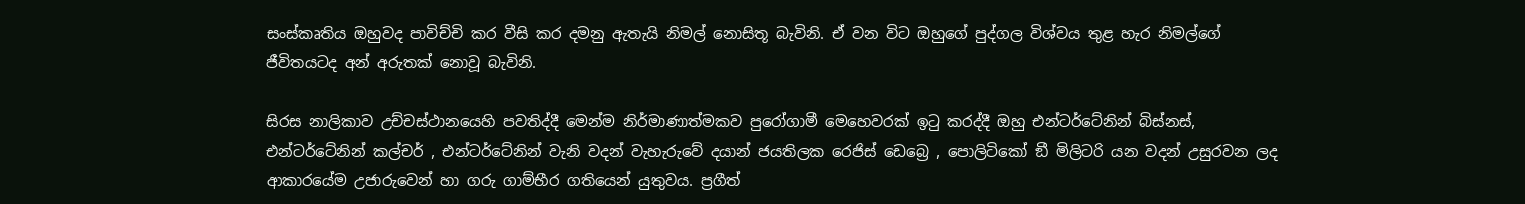සංස්කෘතිය ඔහුවද පාවිච්චි කර වීසි කර දමනු ඇතැයි නිමල් නොසිතූ බැවිනි. ඒ වන විට ඔහුගේ පුද්ගල විශ්වය තුළ හැර නිමල්ගේ ජීවිතයටද අන් අරුතක් නොවූ බැවිනි.

සිරස නාලිකාව උච්චස්ථානයෙහි පවතිද්දී මෙන්ම නිර්මාණාත්මකව පුරෝගාමී මෙහෙවරක් ඉටු කරද්දී ඔහු එන්ටර්ටේනින් බිස්නස්, එන්ටර්ටේනින් කල්චර් , එන්ටර්ටේනින් වැනි වදන් වැහැරුවේ දයාන් ජයතිලක රෙජිස් ඩෙබ්‍රෙ , පොලිටිකෝ ඞී මිලිටරි යන වදන් උසුරවන ලද ආකාරයේම උජාරුවෙන් හා ගරු ගාම්භීර ගතියෙන් යුතුවය. ප්‍රගීත්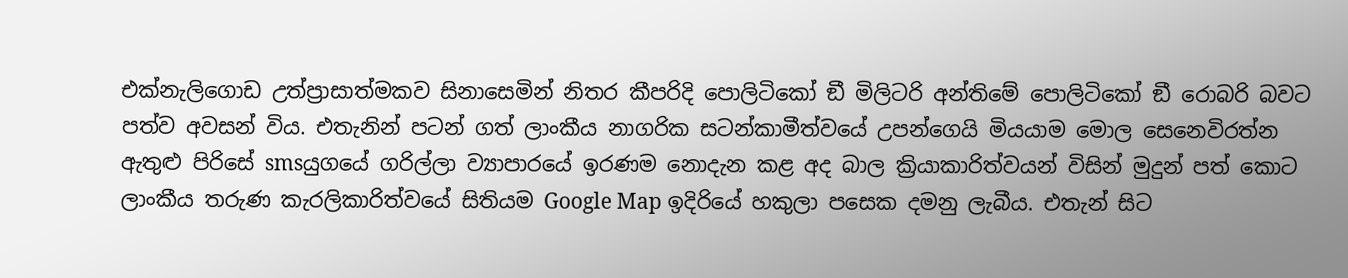එක්නැලිගොඩ උත්ප්‍රාසාත්මකව සිනාසෙමින් නිතර කීපරිදි පොලිටිකෝ ඞී මිලිටරි අන්තිමේ පොලිටිකෝ ඞී රොබරි බවට පත්ව අවසන් විය. එතැනින් පටන් ගත් ලාංකීය නාගරික සටන්කාමීත්වයේ උපන්ගෙයි මියයාම මොල සෙනෙවිරත්න ඇතුළු පිරිසේ smsයුගයේ ගරිල්ලා ව්‍යාපාරයේ ඉරණම නොදැන කළ අද බාල ක්‍රියාකාරිත්වයන් විසින් මුදුන් පත් කොට ලාංකීය තරුණ කැරලිකාරිත්වයේ සිතියම Google Map ඉදිරියේ හකුලා පසෙක දමනු ලැබීය. එතැන් සිට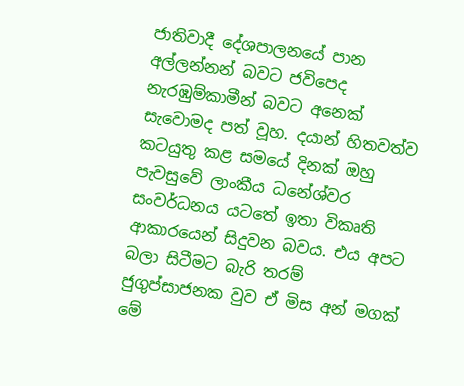ජාතිවාදී දේශපාලනයේ පාන අල්ලන්නන් බවට ජවිපෙද නැරඹුම්කාමීන් බවට අනෙක් සැවොමද පත් වූහ. දයාන් හිතවත්ව කටයුතු කළ සමයේ දිනක් ඔහු පැවසුවේ ලාංකීය ධනේශ්වර සංවර්ධනය යටතේ ඉතා විකෘති ආකාරයෙන් සිදුවන බවය. එය අපට බලා සිටීමට බැරි තරම් ජුගුප්සාජනක වුව ඒ මිස අන් මගක් මේ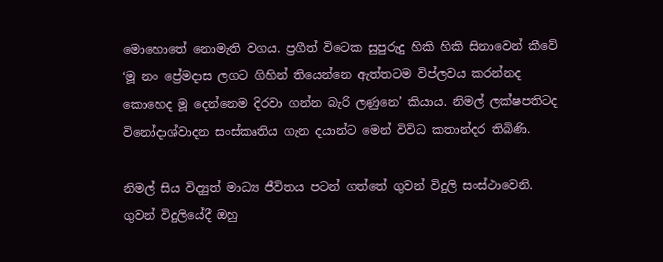මොහොතේ නොමැති වගය. ප්‍රගීත් විටෙක සුපුරුදු හිකි හිකි සිනාවෙන් කීවේ ‘මූ නං ප්‍රේමදාස ලගට ගිහින් තියෙන්නෙ ඇත්තටම විප්ලවය කරන්නද කොහෙද මූ දෙන්නෙම දිරවා ගන්න බැරි ලණුනෙ’ කියාය. නිමල් ලක්ෂපතිටද විනෝදාශ්වාදන සංස්කෘතිය ගැන දයාන්ට මෙන් විවිධ කතාන්දර තිබිණි.

නිමල් සිය විද්‍යුත් මාධ්‍ය ජීවිතය පටන් ගත්තේ ගුවන් විදුලි සංස්ථාවෙනි. ගුවන් විදුලියේදී ඔහු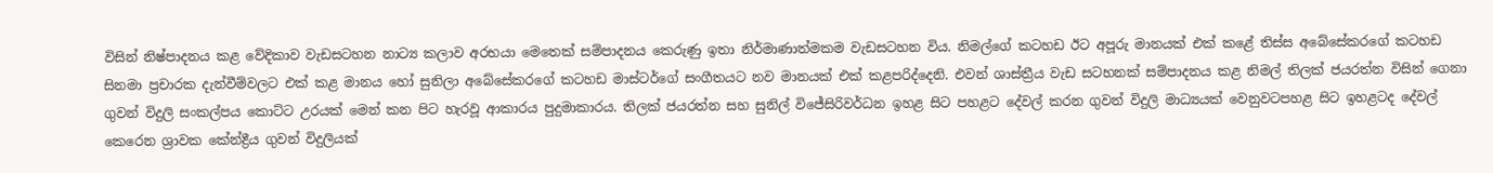විසින් නිෂ්පාදනය කළ වේදිකාව වැඩසටහන නාට්‍ය කලාව අරභයා මෙතෙක් සම්පාදනය කෙරුණු ඉතා නිර්මාණාත්මකම වැඩසටහන විය. නිමල්ගේ කටහඩ ඊට අපූරු මානයක් එක් කළේ තිස්ස අබේසේකරගේ කටහඩ සිනමා ප්‍රචාරක දැන්වීම්වලට එක් කළ මානය හෝ සුනිලා අබේසේකරගේ කටහඩ මාස්ටර්ගේ සංගීතයට නව මානයක් එක් කළපරිද්දෙනි. එවන් ශාස්ත්‍රීය වැඩ සටහනක් සම්පාදනය කළ නිමල් තිලක් ජයරත්න විසින් ගෙනා ගුවන් විදුලි සංකල්පය කොට්ට උරයක් මෙන් කන පිට හැරවූ ආකාරය පුදුමාකාරය. තිලක් ජයරත්න සහ සුනිල් විජේසිරිවර්ධන ඉහළ සිට පහළට දේවල් කරන ගුවන් විදුලි මාධ්‍යයක් වෙනුවටපහළ සිට ඉහළටද දේවල් කෙරෙන ශ්‍රාවක කේන්ද්‍රීය ගුවන් විදුලියක්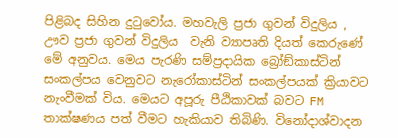පිළිබද සිහින දුටුවෝය. මහවැලි ප්‍රජා ගුවන් විදුලිය , ඌව ප්‍රජා ගුවන් විදුලිය  වැනි ව්‍යාපෘති දියත් කෙරුණේ මේ අනුවය. මෙය පැරණි සම්ප්‍රදායික බ්‍රෝඞ්කාස්ටින් සංකල්පය වෙනුවට නැරෝකාස්ටින් සංකල්පයක් ක්‍රියාවට නැංවීමක් විය. මෙයට අපූරු පීඨිකාවක් බවට FM තාක්ෂණය පත් වීමට හැකියාව තිබිණි. විනෝදාශ්වාදන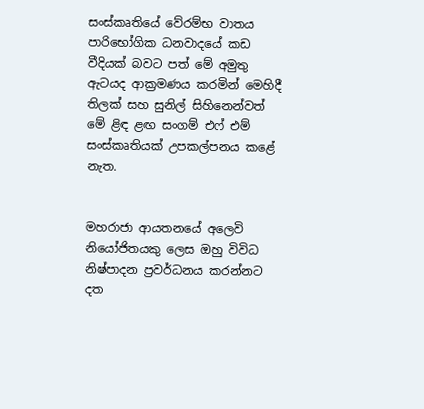සංස්කෘතියේ වේරම්භ වාතය පාරිභෝගික ධනවාදයේ කඩ වීදියක් බවට පත් මේ අමුතු ඇටයද ආක්‍රමණය කරමින් මෙහිදී තිලක් සහ සුනිල් සිහිනෙන්වත්  මේ ළිඳ ළඟ සංගම් එෆ් එම් සංස්කෘතියක් උපකල්පනය කළේ නැත.


මහරාජා ආයතනයේ අලෙවි නියෝජිතයකු ලෙස ඔහු විවිධ නිෂ්පාදන ප්‍රවර්ධනය කරන්නට දත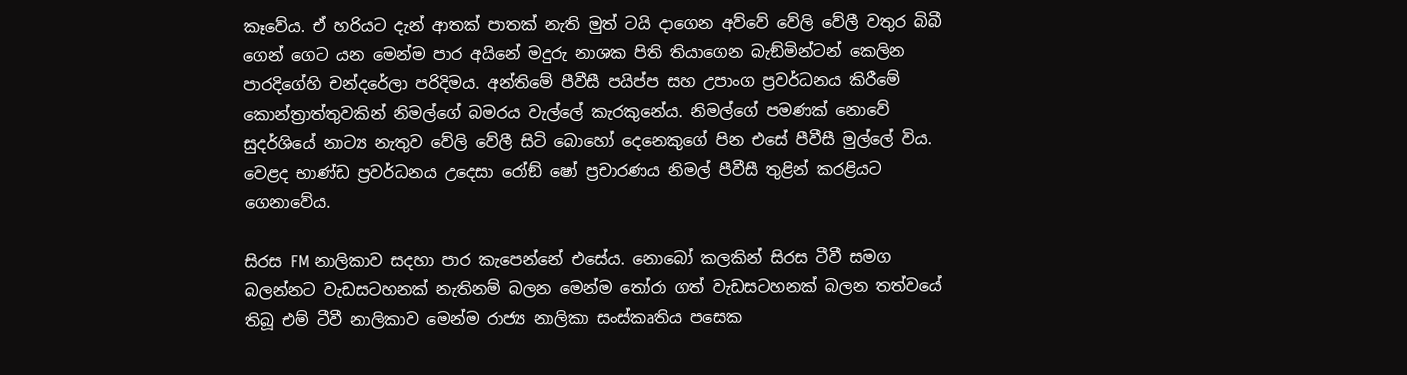කෑවේය. ඒ හරියට දැන් ආතක් පාතක් නැති මුත් ටයි දාගෙන අව්වේ වේලි වේලී වතුර බිබී ගෙන් ගෙට යන මෙන්ම පාර අයිනේ මදුරු නාශක පිති තියාගෙන බැඞ්මින්ටන් කෙලින පාරදිගේහි චන්දරේලා පරිදිමය. අන්තිමේ පීවීසී පයිප්ප සහ උපාංග ප්‍රවර්ධනය කිරීමේ කොන්ත්‍රාත්තුවකින් නිමල්ගේ බමරය වැල්ලේ කැරකුනේය. නිමල්ගේ පමණක් නොවේ සුදර්ශියේ නාට්‍ය නැතුව වේලි වේලී සිටි බොහෝ දෙනෙකුගේ පින එසේ පීවීසී මුල්ලේ විය. වෙළද භාණ්ඩ ප්‍රවර්ධනය උදෙසා රෝඞ් ෂෝ ප්‍රචාරණය නිමල් පීවීසී තුළින් කරළියට ගෙනාවේය.

සිරස FM නාලිකාව සදහා පාර කැපෙන්නේ එසේය. නොබෝ කලකින් සිරස ටීවී සමග බලන්නට වැඩසටහනක් නැතිනම් බලන මෙන්ම තෝරා ගත් වැඩසටහනක් බලන තත්වයේ තිබූ එම් ටීවී නාලිකාව මෙන්ම රාජ්‍ය නාලිකා සංස්කෘතිය පසෙක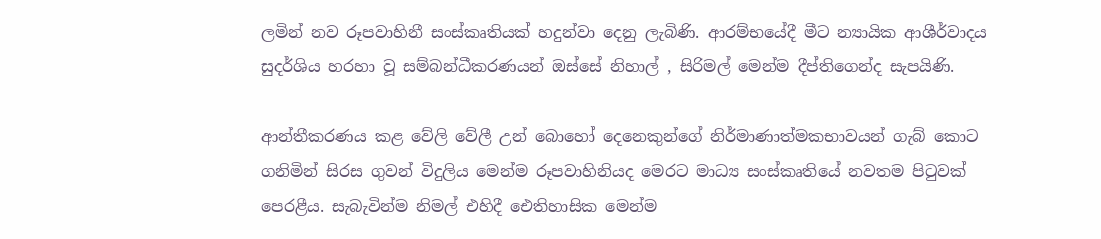ලමින් නව රූපවාහිනී සංස්කෘතියක් හදුන්වා දෙනු ලැබිණි. ආරම්භයේදී මීට න්‍යායික ආශීර්වාදය සුදර්ශිය හරහා වූ සම්බන්ධීකරණයන් ඔස්සේ නිහාල් , සිරිමල් මෙන්ම දීප්තිගෙන්ද සැපයිණි.

ආන්තීකරණය කළ වේලි වේලී උන් බොහෝ දෙනෙකුන්ගේ නිර්මාණාත්මකභාවයන් ගැබ් කොට ගනිමින් සිරස ගුවන් විදුලිය මෙන්ම රූපවාහිනියද මෙරට මාධ්‍ය සංස්කෘතියේ නවතම පිටුවක් පෙරළීය. සැබැවින්ම නිමල් එහිදී ඓතිහාසික මෙන්ම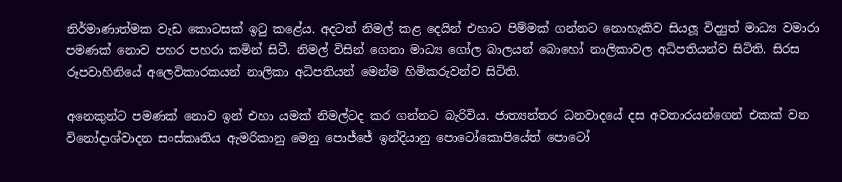නිර්මාණාත්මක වැඩ කොටසක් ඉටු කළේය. අදටත් නිමල් කළ දෙයින් එහාට පිම්මක් ගන්නට නොහැකිව සියලූ විද්‍යුත් මාධ්‍ය වමාරා පමණක් නොව පහර පහරා කමින් සිටී. නිමල් විසින් ගෙනා මාධ්‍ය ගෝල බාලයන් බොහෝ නාලිකාවල අධිපතියන්ව සිටිති. සිරස රූපවාහිනියේ අලෙවිකාරකයන් නාලිකා අධිපතියන් මෙන්ම හිමිකරුවන්ව සිටිති.

අනෙකුන්ට පමණක් නොව ඉන් එහා යමක් නිමල්ටද කර ගන්නට බැරිවිය. ජාත්‍යන්තර ධනවාදයේ දස අවතාරයන්ගෙන් එකක් වන විනෝදාශ්වාදන සංස්කෘතිය ඇමරිකානු මෙනු පොජ්ජේ ඉන්දියානු පොටෝකොපියේත් පොටෝ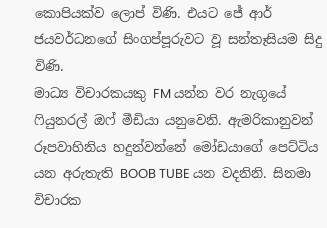කොපියක්ව ලොප් විණි. එයට ජේ ආර් ජයවර්ධනගේ සිංගප්පූරුවට වූ සන්තෑසියම සිදු විණි.
මාධ්‍ය විචාරකයකු FM යන්න වර නැගූයේ ෆියුනරල් ඔෆ් මීඩියා යනුවෙනි. ඇමරිකානුවන් රූපවාහිනිය හදුන්වන්නේ මෝඩයාගේ පෙට්ටිය යන අරුතැති BOOB TUBE යන වදනිනි. සිනමා විචාරක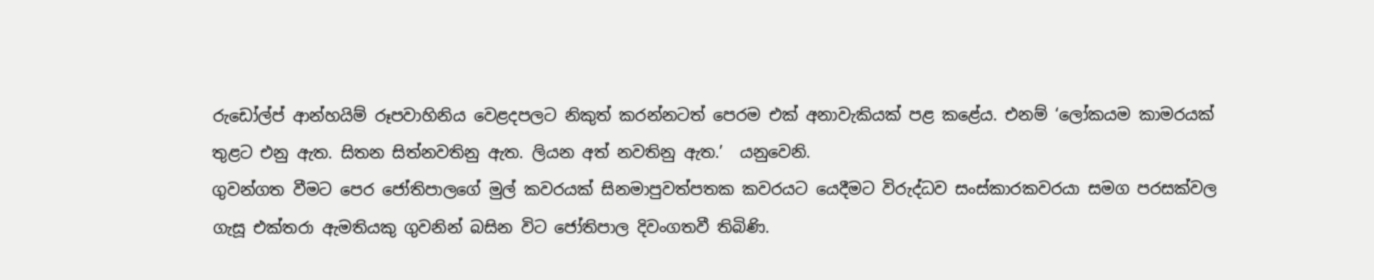රුඩෝල්ප් ආන්හයිම් රූපවාහිනිය වෙළදපලට නිකුත් කරන්නටත් පෙරම එක් අනාවැකියක් පළ කළේය. එනම් ‘ලෝකයම කාමරයක් තුළට එනු ඇත. සිතන සිත්නවතිනු ඇත. ලියන අත් නවතිනු ඇත.’  යනුවෙනි.
ගුවන්ගත වීමට පෙර ජෝතිපාලගේ මුල් කවරයක් සිනමාපුවත්පතක කවරයට යෙදීමට විරුද්ධව සංස්කාරකවරයා සමග පරසක්වල ගැසූ එක්තරා ඇමතියකු ගුවනින් බසින විට ජෝතිපාල දිවංගතවී තිබිණි.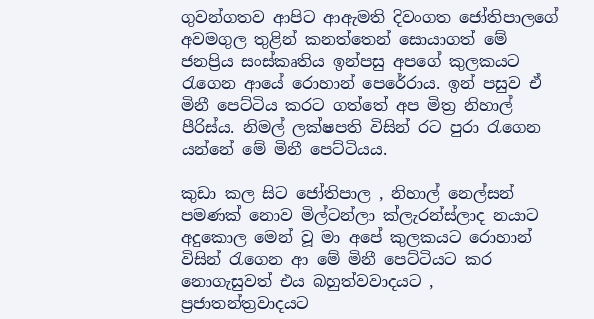ගුවන්ගතව ආපිට ආඇමති දිවංගත ජෝතිපාලගේ අවමගුල තුළින් කනත්තෙන් සොයාගත් මේ ජනප්‍රිය සංස්කෘතිය ඉන්පසු අපගේ කුලකයට රැගෙන ආයේ රොහාන් පෙරේරාය. ඉන් පසුව ඒ මිනී පෙට්ටිය කරට ගත්තේ අප මිත්‍ර නිහාල් පීරිස්ය. නිමල් ලක්ෂපති විසින් රට පුරා රැගෙන යන්නේ මේ මිනී පෙට්ටියය.

කුඩා කල සිට ජෝතිපාල , නිහාල් නෙල්සන් පමණක් නොව මිල්ටන්ලා ක්ලැරන්ස්ලාද නයාට අදුකොල මෙන් වූ මා අපේ කුලකයට රොහාන් විසින් රැගෙන ආ මේ මිනී පෙට්ටියට කර නොගැසුවත් එය බහුත්වවාදයට , ප්‍රජාතන්ත්‍රවාදයට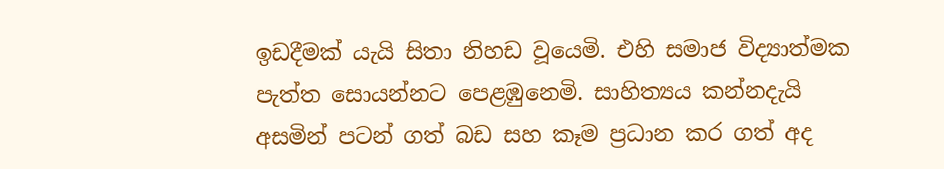ඉඩදීමක් යැයි සිතා නිහඩ වූයෙමි. එහි සමාජ විද්‍යාත්මක පැත්ත සොයන්නට පෙළඹුනෙමි. සාහිත්‍යය කන්නදැයි අසමින් පටන් ගත් බඩ සහ කෑම ප්‍රධාන කර ගත් අද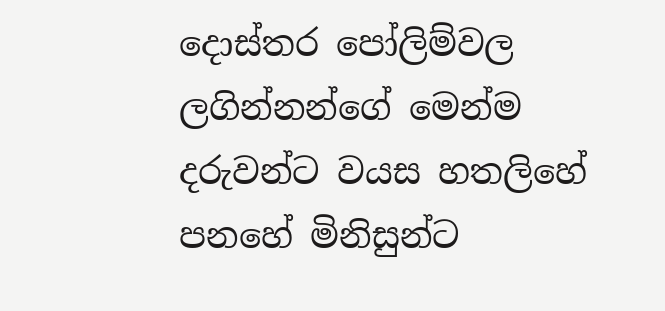දොස්තර පෝලිම්වල ලගින්නන්ගේ මෙන්ම දරුවන්ට වයස හතලිහේ පනහේ මිනිසුන්ට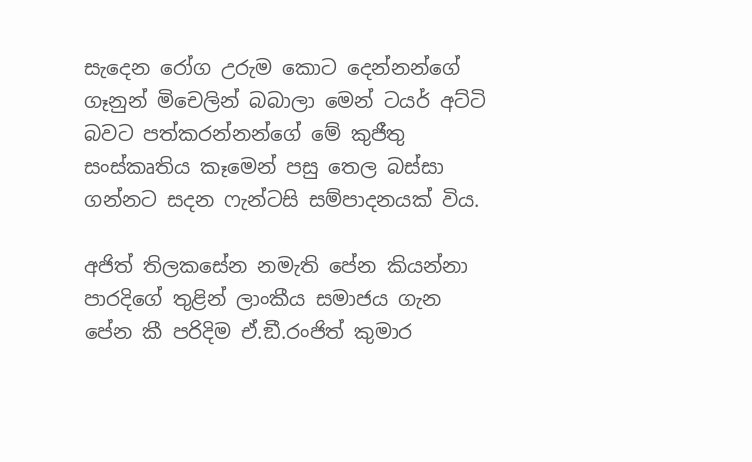සැදෙන රෝග උරුම කොට දෙන්නන්ගේ ගෑනුන් මිචෙලින් බබාලා මෙන් ටයර් අට්ටි බවට පත්කරන්නන්ගේ මේ කුජීතු සංස්කෘතිය කෑමෙන් පසු තෙල බස්සා ගන්නට සදන ෆැන්ටසි සම්පාදනයක් විය.

අජිත් තිලකසේන නමැති පේන කියන්නා පාරදිගේ තුළින් ලාංකීය සමාජය ගැන පේන කී පරිදිම ඒ.ඞී.රංජිත් කුමාර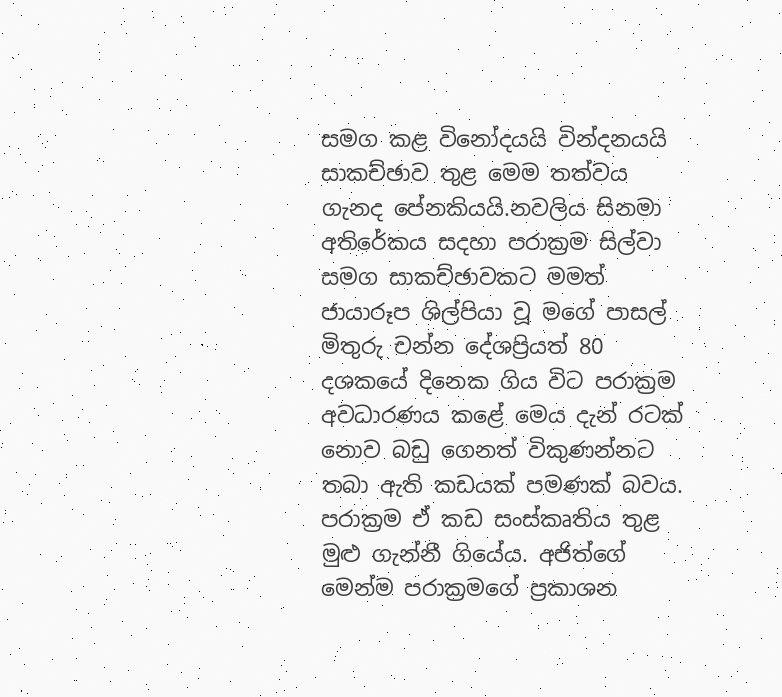සමග කළ විනෝදයයි වින්දනයයි සාකච්ඡාව තුළ මෙම තත්වය ගැනද පේනකියයි.නවලිය සිනමා අතිරේකය සදහා පරාක්‍රම සිල්වා සමග සාකච්ඡාවකට මමත් ජායාරූප ශිල්පියා වූ මගේ පාසල් මිතුරු චන්න දේශප්‍රියත් 80 දශකයේ දිනෙක ගිය විට පරාක්‍රම අවධාරණය කළේ මෙය දැන් රටක් නොව බඩු ගෙනත් විකුණන්නට තබා ඇති කඩයක් පමණක් බවය. පරාක්‍රම ඒ කඩ සංස්කෘතිය තුළ මුළු ගැන්නී ගියේය. අජිත්ගේ මෙන්ම පරාක්‍රමගේ ප්‍රකාශන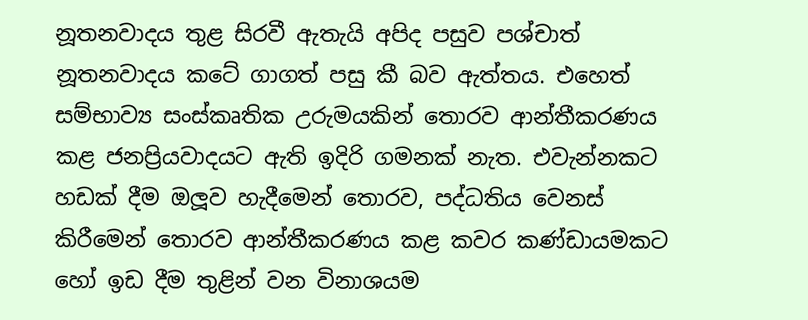නූතනවාදය තුළ සිරවී ඇතැයි අපිද පසුව පශ්චාත් නූතනවාදය කටේ ගාගත් පසු කී බව ඇත්තය. එහෙත් සම්භාව්‍ය සංස්කෘතික උරුමයකින් තොරව ආන්තීකරණය කළ ජනප්‍රියවාදයට ඇති ඉදිරි ගමනක් නැත. එවැන්නකට හඩක් දීම ඔලූව හැදීමෙන් තොරව, පද්ධතිය වෙනස් කිරීමෙන් තොරව ආන්තීකරණය කළ කවර කණ්ඩායමකට හෝ ඉඩ දීම තුළින් වන විනාශයම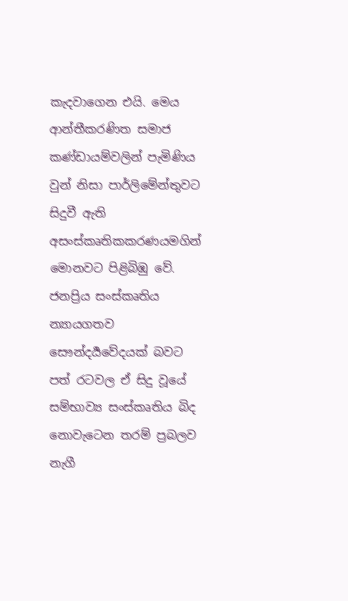කැදවාගෙන එයි. මෙය ආන්තීකරණිත සමාජ කණ්ඩායම්වලින් පැමිණිය වුන් නිසා පාර්ලිමේන්තුවට සිදුවී ඇති අසංස්කෘතිකකරණයමගින් මොනවට පිළිබිඹු වේ. ජනප්‍රිය සංස්කෘතිය න්‍යායගතව සෞන්දර්‍යවේදයක් බවට පත් රටවල ඒ සිදු වූයේ සම්භාව්‍ය සංස්කෘතිය බිද නොවැටෙන තරම් ප්‍රබලව නැගී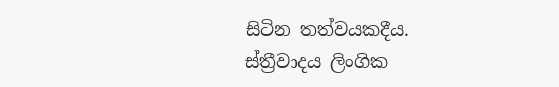සිටින තත්වයකදීය.
ස්ත්‍රීවාදය ලිංගික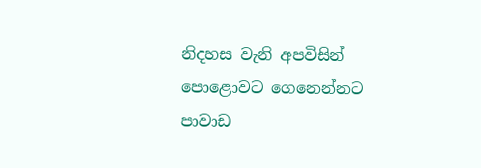නිදහස වැනි අපවිසින් පොළොවට ගෙනෙන්නට පාවාඩ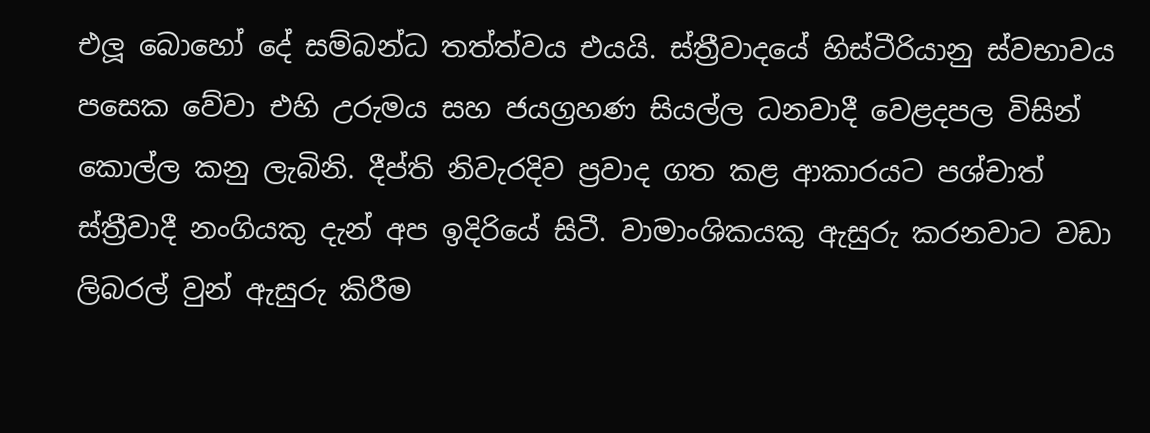එලූ බොහෝ දේ සම්බන්ධ තත්ත්වය එයයි. ස්ත්‍රීවාදයේ හිස්ටීරියානු ස්වභාවය පසෙක වේවා එහි උරුමය සහ ජයග්‍රහණ සියල්ල ධනවාදී වෙළදපල විසින් කොල්ල කනු ලැබිනි. දීප්ති නිවැරදිව ප්‍රවාද ගත කළ ආකාරයට පශ්චාත් ස්ත්‍රීවාදී නංගියකු දැන් අප ඉදිරියේ සිටී. වාමාංශිකයකු ඇසුරු කරනවාට වඩා ලිබරල් වුන් ඇසුරු කිරීම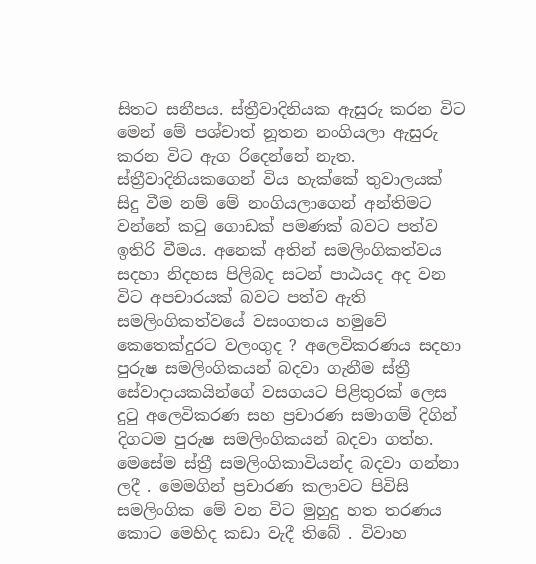සිතට සනීපය. ස්ත්‍රීවාදිනියක ඇසුරු කරන විට මෙන් මේ පශ්චාත් නූතන නංගියලා ඇසුරු කරන විට ඇග රිදෙන්නේ නැත. ස්ත්‍රීවාදිනියකගෙන් විය හැක්කේ තුවාලයක් සිදු වීම නම් මේ නංගියලාගෙන් අන්තිමට වන්නේ කටු ගොඩක් පමණක් බවට පත්ව ඉතිරි වීමය. අනෙක් අතින් සමලිංගිකත්වය සදහා නිදහස පිලිබද සටන් පාඨයද අද වන විට අපචාරයක් බවට පත්ව ඇති සමලිංගිකත්වයේ වසංගතය හමුවේ කෙතෙක්දුරට වලංගුද ? අලෙවිකරණය සදහා පුරුෂ සමලිංගිකයන් බදවා ගැනීම ස්ත්‍රී සේවාදායකයින්ගේ වසගයට පිළිතුරක් ලෙස දුටු අලෙවිකරණ සහ ප්‍රචාරණ සමාගම් දිගින් දිගටම පුරුෂ සමලිංගිකයන් බදවා ගත්හ. මෙසේම ස්ත්‍රී සමලිංගිකාවියන්ද බදවා ගන්නා ලදී . මෙමගින් ප්‍රචාරණ කලාවට පිවිසි සමලිංගික මේ වන විට මුහුදු හත තරණය කොට මෙහිද කඩා වැදී තිබේ . විවාහ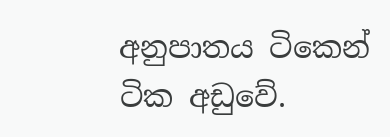අනුපාතය ටිකෙන් ටික අඩුවේ.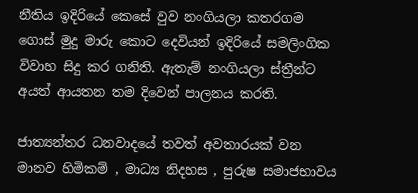නීතිය ඉදිරියේ කෙසේ වුව නංගියලා කතරගම ගොස් මුදු මාරු කොට දෙවියන් ඉදිරියේ සමලිංගික විවාහ සිදු කර ගනිති. ඇතැම් නංගියලා ස්ත්‍රීන්ට අයත් ආයතන තම දිවෙන් පාලනය කරති.

ජාත්‍යන්තර ධනවාදයේ තවත් අවතාරයක් වන මානව හිමිකම් , මාධ්‍ය නිදහස , පුරුෂ සමාජභාවය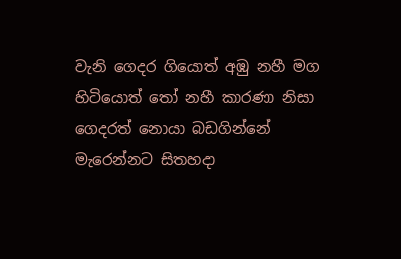වැනි ගෙදර ගියොත් අඹු නහී මග හිටියොත් තෝ නහී කාරණා නිසා ගෙදරත් නොයා බඩගින්නේ මැරෙන්නට සිතහදා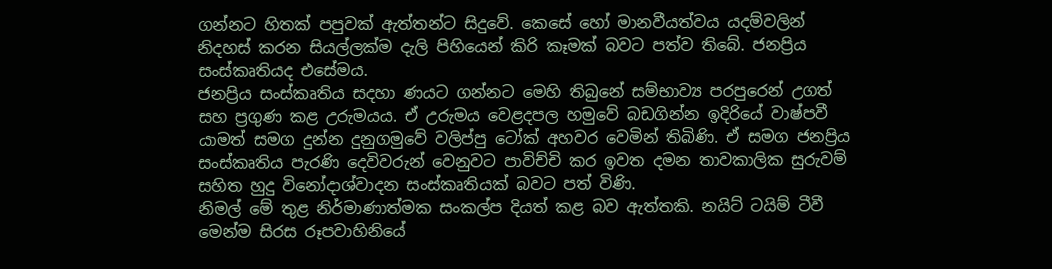ගන්නට හිතක් පපුවක් ඇත්තන්ට සිදුවේ. කෙසේ හෝ මානවීයත්වය යදම්වලින් නිදහස් කරන සියල්ලක්ම දැලි පිහියෙන් කිරි කෑමක් බවට පත්ව තිබේ. ජනප්‍රිය සංස්කෘතියද එසේමය.
ජනප්‍රිය සංස්කෘතිය සදහා ණයට ගන්නට මෙහි තිබුනේ සම්භාව්‍ය පරපුරෙන් උගත් සහ ප්‍රගුණ කළ උරුමයය. ඒ උරුමය වෙළදපල හමුවේ බඩගින්න ඉදිරියේ වාෂ්පවී යාමත් සමග දුන්න දුනුගමුවේ වලිප්පු ටෝක් අහවර වෙමින් තිබිණි. ඒ සමග ජනප්‍රිය සංස්කෘතිය පැරණි දෙවිවරුන් වෙනුවට පාවිච්චි කර ඉවත දමන තාවකාලික සුරුවම් සහිත හුදු විනෝදාශ්වාදන සංස්කෘතියක් බවට පත් විණි.
නිමල් මේ තුළ නිර්මාණාත්මක සංකල්ප දියත් කළ බව ඇත්තකි. නයිට් ටයිම් ටීවී මෙන්ම සිරස රූපවාහිනියේ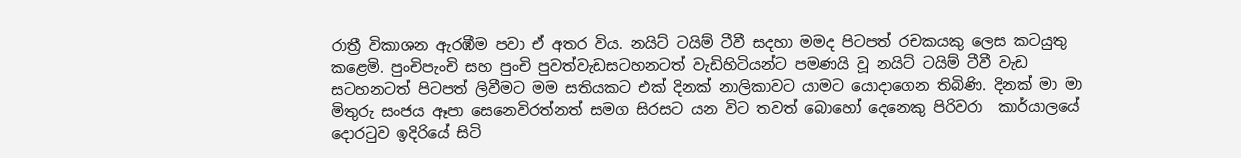රාත්‍රී විකාශන ඇරඹීම පවා ඒ අතර විය. නයිට් ටයිම් ටීවී සදහා මමද පිටපත් රචකයකු ලෙස කටයුතු කළෙමි. පුංචිපැංචි සහ පුංචි පුවත්වැඩසටහනටත් වැඩිහිටියන්ට පමණයි වූ නයිට් ටයිම් ටීවී වැඩ සටහනටත් පිටපත් ලිවීමට මම සතියකට එක් දිනක් නාලිකාවට යාමට යොදාගෙන තිබිණි. දිනක් මා මා මිතුරු සංජය ඈපා සෙනෙවිරත්නත් සමග සිරසට යන විට තවත් බොහෝ දෙනෙකු පිරිවරා  කාර්යාලයේ දොරටුව ඉදිරියේ සිටි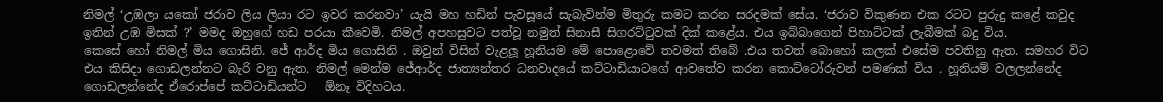නිමල් ‘උඹලා යකෝ ජරාව ලිය ලියා රට ඉවර කරනවා’ යැයි මහ හඩින් පැවසූයේ සැබැවින්ම මිතුරු කමට කරන සරදමක් සේය. ‘ජරාව විකුණන එක රටට පුරුදු කළේ කවුද ඉතින් උඹ මිසක් ?’ මමද ඔහුගේ හඩ පරයා කීවෙමි. නිමල් අපහසුවට පත්වූ නමුත් සිනාසී සිගරට්ටුවක් දික් කළේය. එය ඉබ්බාගෙන් පිහාට්ටක් ලැබීමක් බදු විය.
කෙසේ හෝ නිමල් මිය ගොසිනි. ජේ ආර්ද මිය ගොසිනි . ඔවුන් විසින් වැළලූ හූනියම මේ පොළොවේ තවමත් තිබේ .එය තවත් බොහෝ කලක් එසේම පවතිනු ඇත. සමහර විට එය කිසිදා ගොඩලන්නට බැරි වනු ඇත. නිමල් මෙන්ම ජේආර්ද ජාත්‍යන්තර ධනවාදයේ කට්ටාඩියාටගේ ආවතේව කරන කොට්ටෝරුවන් පමණක් විය . හූනියම් වලලන්නේද ගොඩලන්නේද ඒරොප්පේ කට්ටාඩියන්ට   ඕනෑ විදිහටය.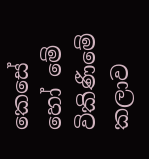කෙසේ හෝ මේ විකිණීමේ කලාව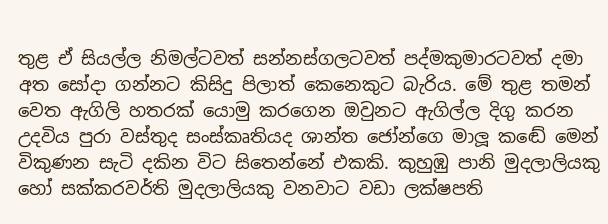තුළ ඒ සියල්ල නිමල්ටවත් සන්නස්ගලටවත් පද්මකුමාරටවත් දමා අත සෝදා ගන්නට කිසිදු පිලාත් කෙනෙකුට බැරිය. මේ තුළ තමන් වෙත ඇගිලි හතරක් යොමු කරගෙන ඔවුනට ඇගිල්ල දිගු කරන උදවිය පුරා වස්තුද සංස්කෘතියද ශාන්ත ජෝන්ගෙ මාලූ කඬේ මෙන් විකුණන සැටි දකින විට සිතෙන්නේ එකකි. කුහුඹු පානි මුදලාලියකු හෝ සක්කරවර්ති මුදලාලියකු වනවාට වඩා ලක්ෂපති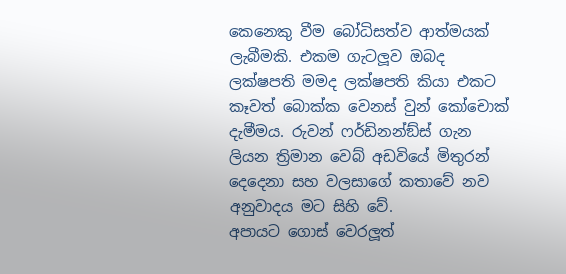කෙනෙකු වීම බෝධිසත්ව ආත්මයක් ලැබීමකි. එකම ගැටලූව ඔබද ලක්ෂපති මමද ලක්ෂපති කියා එකට කෑවත් බොක්ක වෙනස් වුන් කෝචොක් දැමීමය. රුවන් ෆර්ඩිනන්ඞ්ස් ගැන ලියන ත්‍රිමාන වෙබ් අඩවියේ මිතුරන් දෙදෙනා සහ වලසාගේ කතාවේ නව අනුවාදය මට සිහි වේ.
අපායට ගොස් වෙරලූත්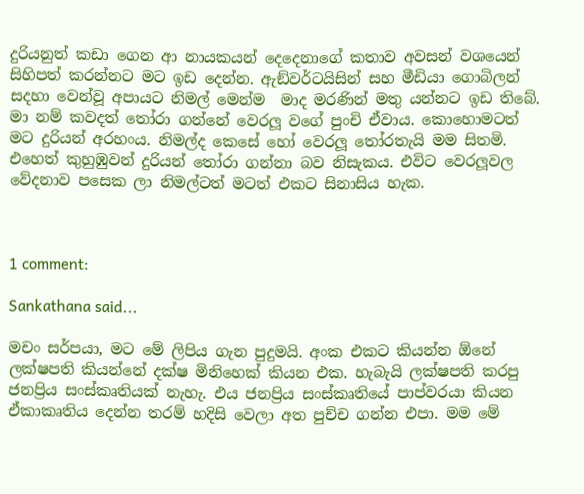දුරියනුත් කඩා ගෙන ආ නායකයන් දෙදෙනාගේ කතාව අවසන් වශයෙන් සිහිපත් කරන්නට මට ඉඩ දෙන්න. ඇඞ්වර්ටයිසින් සහ මීඩියා ගොබිලන් සදහා වෙන්වූ අපායට නිමල් මෙන්ම  මාද මරණින් මතු යන්නට ඉඩ තිබේ. මා නම් කවදත් තෝරා ගන්නේ වෙරලූ වගේ පුංචි ඒවාය. කොහොමටත් මට දුරියන් අරහංය. නිමල්ද කෙසේ හෝ වෙරලූ තෝරතැයි මම සිතමි. එහෙත් කුහුඹුවන් දුරියන් තෝරා ගන්නා බව නිසැකය. එවිට වෙරලූවල වේදනාව පසෙක ලා නිමල්ටත් මටත් එකට සිනාසිය හැක.



1 comment:

Sankathana said...

මචං සර්පයා, මට මේ ලිපිය ගැන පුදුමයි. අංක එකට කියන්න ඕනේ ලක්ෂපති කියන්නේ දක්ෂ මිනිහෙක් කියන එක. හැබැයි ලක්ෂපති කරපු ජනප්‍රිය සංස්කෘතියක් නැහැ. එය ජනප්‍රිය සංස්කෘතියේ පාප්වරයා කියන ඒකාකෘතිය දෙන්න තරම් හදිසි වෙලා අත පුච්ච ගන්න එපා. මම මේ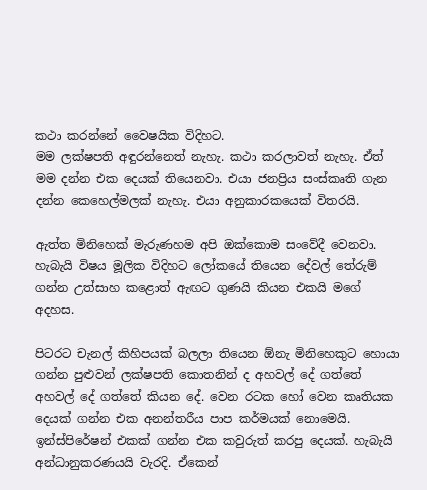කථා කරන්නේ වෛෂයික විදිහට.
මම ලක්ෂපති අඳුරන්නෙත් නැහැ. කථා කරලාවත් නැහැ. ඒත් මම දන්න එක දෙයක් තියෙනවා. එයා ජනප්‍රිය සංස්කෘති ගැන දන්න කෙහෙල්මලක් නැහැ. එයා අනුකාරකයෙක් විතරයි.

ඇත්ත මි‍නිහෙක් මැරුණහම අපි ඔක්කොම සංවේදී වෙනවා. හැබැයි විෂය මූලික විදිහට ලෝකයේ තියෙන දේවල් තේරුම් ගන්න උත්සාහ කළොත් ඇඟට ගුණයි කියන එකයි මගේ අදහස.

පිටරට චැනල් කිහිපයක් බලලා තියෙන ඕනැ මිනිහෙකුට හොයා ගන්න පුළුවන් ලක්ෂපති කොතනින් ද අහවල් දේ ගත්තේ අහවල් දේ ගත්තේ කියන දේ. වෙන රටක හෝ වෙන කෘතියක දෙයක් ගන්න එක අනන්තරීය පාප කර්මයක් නොමෙයි. ඉන්ස්පිරේෂන් එකක් ගන්න එක කවුරුත් කරපු දෙයක්. හැබැයි අන්ධානුකරණයයි වැරදි. ඒකෙන්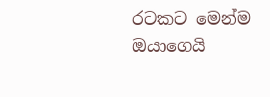රටකට මෙන්ම ඔයාගෙයි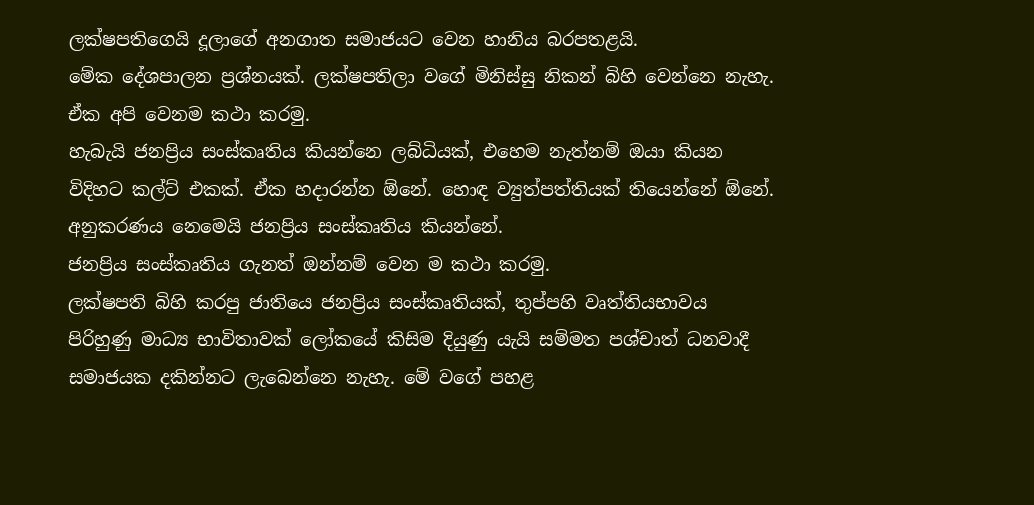ලක්ෂපතිගෙයි දූලාගේ අනගාත සමාජයට වෙන හානිය බරපතළයි.
මේක දේශපාලන ප්‍රශ්නයක්. ලක්ෂපතිලා වගේ මිනිස්සු නිකන් බිහි වෙන්නෙ නැහැ. ඒක අපි වෙනම කථා කරමු.
හැබැයි ජනප්‍රිය සංස්කෘතිය කියන්නෙ ලබ්ධියක්, එහෙ‍ම නැත්නම් ඔයා කියන විදිහට කල්ට් එකක්. ඒක හදාරන්න ඕනේ. හොඳ ව්‍යුත්පත්තියක් තියෙන්නේ ඕනේ. අනුකරණය නෙමෙයි ජනප්‍රිය සංස්කෘතිය කියන්නේ.
ජනප්‍රිය සංස්කෘතිය ගැනත් ඔන්නම් වෙන ම කථා කරමු.
ලක්ෂපති බිහි කරපු ජාතියෙ ජනප්‍රිය සංස්කෘතියක්, තුප්පහි වෘත්තියභාවය පිරිහුණු මාධ්‍ය භාවිතාවක් ලෝකයේ කිසිම දියුණු යැයි සම්මත පශ්චාත් ධනවාදී සමාජයක දකින්නට ලැබෙන්නෙ නැහැ. මේ වගේ පහළ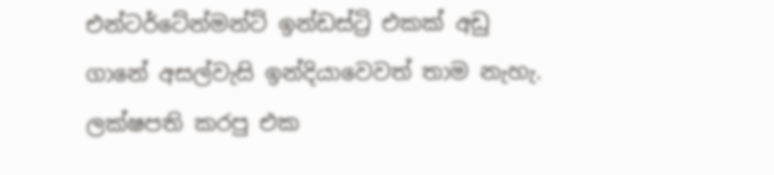එන්ටර්ටේන්මන්ට් ඉන්ඩස්ට්‍රි එකක් අඩු ගානේ අසල්වැසි ඉන්දියාවෙවත් තාම නැහැ.
ලක්ෂපති කරපු එක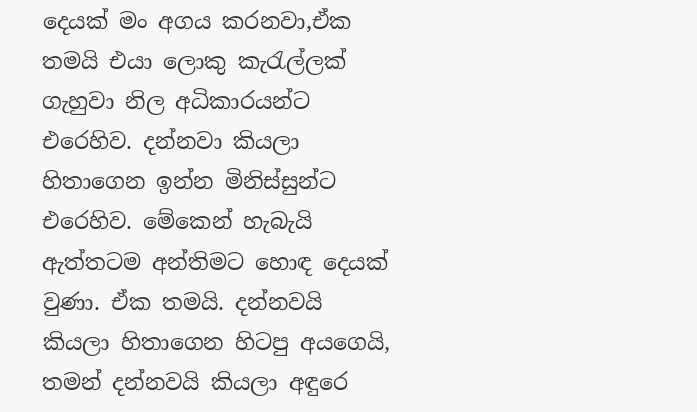දෙයක් මං අගය කරනවා,ඒක තමයි එයා ලොකු කැරැල්ලක් ගැහුවා නිල අධිකාරයන්ට එරෙහිව. දන්නවා කියලා හිතාගෙන ඉන්න මිනිස්සුන්ට එරෙහිව. මේකෙන් හැබැයි ඇත්තටම අන්තිමට හොඳ දෙයක් වුණා. ඒක තමයි. දන්නවයි කියලා හිතාගෙන හිටපු අයගෙයි, තමන් දන්නවයි කියලා අඳුරෙ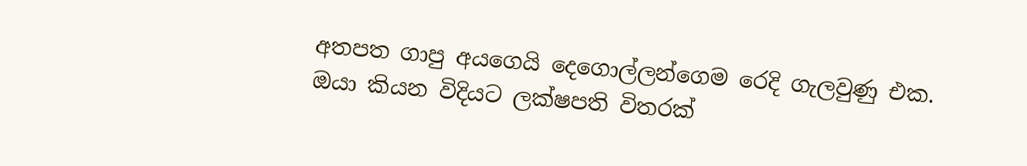අතපත ගාපු අයගෙයි දෙගොල්ලන්ගෙම රෙදි ගැලවුණු එක. ඔයා කියන විදියට ලක්ෂපති විතරක්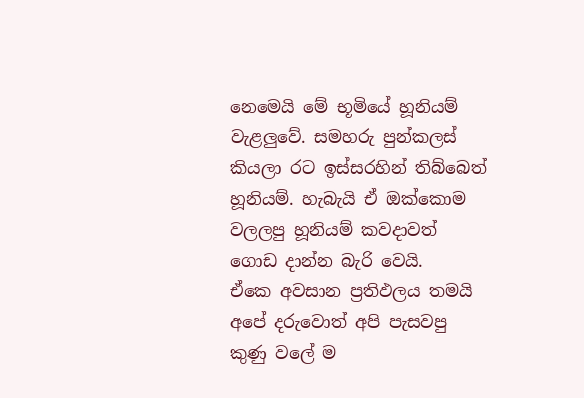නෙමෙයි මේ භූමියේ හූනියම් වැළලුවේ. සමහරු පුන්කලස් කියලා රට ඉස්සරහින් ති‍බ්බෙත් හූනියම්. හැබැයි ඒ ‍ඔක්කොම වලලපු හූනියම් කවදාවත් ගොඩ දාන්න බැරි වෙයි.
ඒකෙ අවසාන ප්‍රතිඵලය තමයි අපේ දරුවොත් අපි පැසවපු කුණු වලේ ම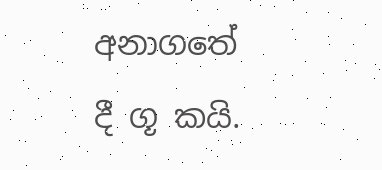අනාගතේ දී ගූ කයි.